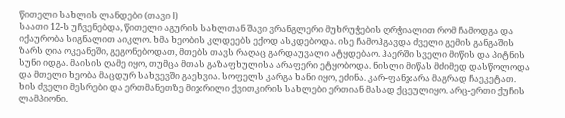წითელი სახლის ლანდები (თავი I)
საათი 12-ს უჩვენებდა, წითელი აგურის სახლთან შავი ვრანგლერი მუხრუჭების ღრჭიალით რომ ჩამოდგა და იქაურობა სიგნალით აიკლო. ხმა ხეობის კლდეებს ექოდ ასკდებოდა. ისე ჩამოჰგავდა ძველი გემის განგაშის ზარს ღია ოკეანეში, გეგონებოდათ, მთებს თავს რაღაც გარდაუვალი ატყდებაო. ჰაერში სველი მიწის და პიტნის სუნი იდგა. მაისის ღამე იყო, თუმცა მთას გაზაფხულისა არაფერი ეტყობოდა. ნისლი მიწას მძიმედ დასწოლოდა და მთელი ხეობა მაცდურ სახვევში გაეხვია. სოფელს კარგა ხანი იყო, ეძინა. კარ-ფანჯარა მაგრად ჩაეკეტათ. ხის ძველი მესრები და ერთმანეთზე მიჯრილი ქვითკირის სახლები ერთიან მასად ქცეულიყო. არც-ერთი ქუჩის ლამპიონი.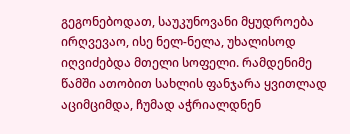გეგონებოდათ, საუკუნოვანი მყუდროება ირღვევაო, ისე ნელ-ნელა, უხალისოდ იღვიძებდა მთელი სოფელი. რამდენიმე წამში ათობით სახლის ფანჯარა ყვითლად აციმციმდა, ჩუმად აჭრიალდნენ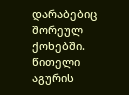დარაბებიც შორეულ ქოხებში. წითელი აგურის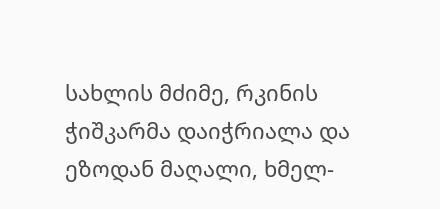სახლის მძიმე, რკინის ჭიშკარმა დაიჭრიალა და ეზოდან მაღალი, ხმელ-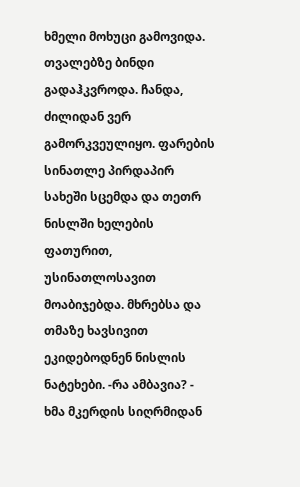ხმელი მოხუცი გამოვიდა. თვალებზე ბინდი გადაჰკვროდა. ჩანდა, ძილიდან ვერ გამორკვეულიყო. ფარების სინათლე პირდაპირ სახეში სცემდა და თეთრ ნისლში ხელების ფათურით, უსინათლოსავით მოაბიჯებდა. მხრებსა და თმაზე ხავსივით ეკიდებოდნენ ნისლის ნატეხები. -რა ამბავია? - ხმა მკერდის სიღრმიდან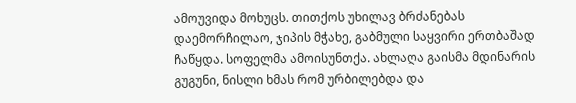ამოუვიდა მოხუცს. თითქოს უხილავ ბრძანებას დაემორჩილაო, ჯიპის მჭახე, გაბმული საყვირი ერთბაშად ჩაწყდა. სოფელმა ამოისუნთქა. ახლაღა გაისმა მდინარის გუგუნი, ნისლი ხმას რომ ურბილებდა და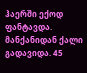ჰაერში ექოდ ფანტავდა. მანქანიდან ქალი გადავიდა. 45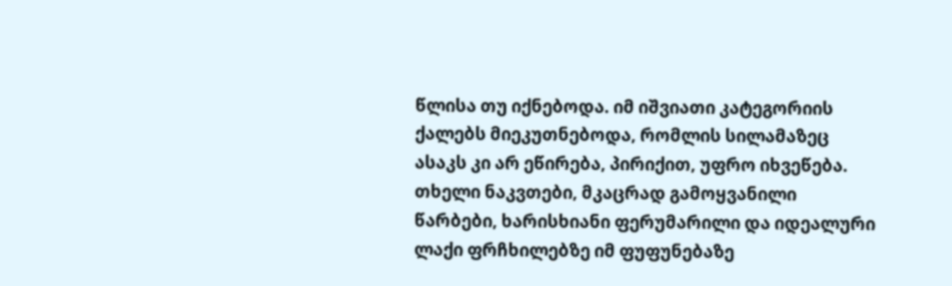წლისა თუ იქნებოდა. იმ იშვიათი კატეგორიის ქალებს მიეკუთნებოდა, რომლის სილამაზეც ასაკს კი არ ეწირება, პირიქით, უფრო იხვეწება. თხელი ნაკვთები, მკაცრად გამოყვანილი წარბები, ხარისხიანი ფერუმარილი და იდეალური ლაქი ფრჩხილებზე იმ ფუფუნებაზე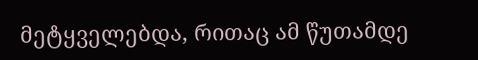მეტყველებდა, რითაც ამ წუთამდე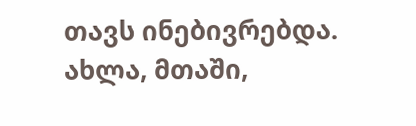თავს ინებივრებდა. ახლა, მთაში,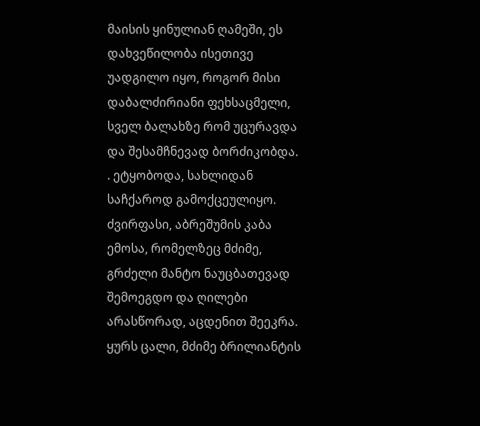მაისის ყინულიან ღამეში, ეს დახვეწილობა ისეთივე უადგილო იყო, როგორ მისი დაბალძირიანი ფეხსაცმელი, სველ ბალახზე რომ უცურავდა და შესამჩნევად ბორძიკობდა. . ეტყობოდა, სახლიდან საჩქაროდ გამოქცეულიყო. ძვირფასი, აბრეშუმის კაბა ემოსა, რომელზეც მძიმე, გრძელი მანტო ნაუცბათევად შემოეგდო და ღილები არასწორად, აცდენით შეეკრა. ყურს ცალი, მძიმე ბრილიანტის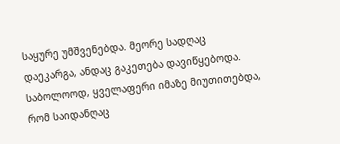საყურე უმშვენებდა. მეორე სადღაც დაეკარგა, ანდაც გაკეთება დავიწყებოდა. საბოლოოდ, ყველაფერი იმაზე მიუთითებდა, რომ საიდანღაც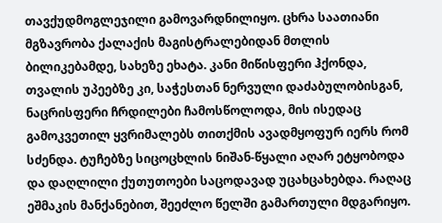თავქუდმოგლეჯილი გამოვარდნილიყო. ცხრა საათიანი მგზავრობა ქალაქის მაგისტრალებიდან მთლის ბილიკებამდე, სახეზე ეხატა. კანი მიწისფერი ჰქონდა, თვალის უპეებზე კი, საჭესთან ნერვული დაძაბულობისგან, ნაცრისფერი ჩრდილები ჩამოსწოლოდა, მის ისედაც გამოკვეთილ ყვრიმალებს თითქმის ავადმყოფურ იერს რომ სძენდა. ტუჩებზე სიცოცხლის ნიშან-წყალი აღარ ეტყობოდა და დაღლილი ქუთუთოები საცოდავად უცახცახებდა. რაღაც ეშმაკის მანქანებით, შეეძლო წელში გამართული მდგარიყო.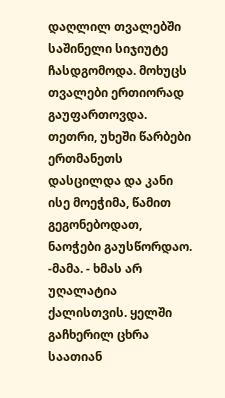დაღლილ თვალებში საშინელი სიჯიუტე ჩასდგომოდა. მოხუცს თვალები ერთიორად გაუფართოვდა. თეთრი, უხეში წარბები ერთმანეთს დასცილდა და კანი ისე მოეჭიმა, წამით გეგონებოდათ, ნაოჭები გაუსწორდაო. -მამა. - ხმას არ უღალატია ქალისთვის. ყელში გაჩხერილ ცხრა საათიან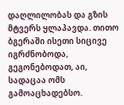დაღლილობას და გზის მტვერს ყლაპავდა. თითო ბგერაში ისეთი სიცივე იგრძნობოდა, გეგონებოდათ, აი, სადაცაა ომს გამოაცხადებსო.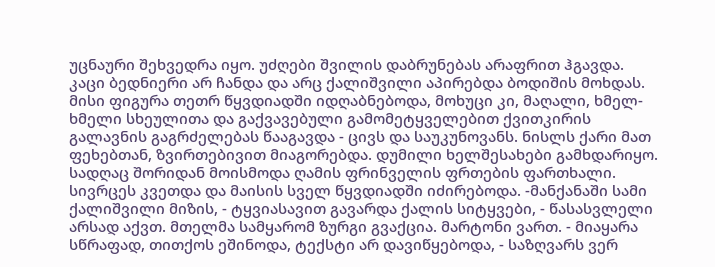უცნაური შეხვედრა იყო. უძღები შვილის დაბრუნებას არაფრით ჰგავდა. კაცი ბედნიერი არ ჩანდა და არც ქალიშვილი აპირებდა ბოდიშის მოხდას. მისი ფიგურა თეთრ წყვდიადში იდღაბნებოდა, მოხუცი კი, მაღალი, ხმელ-ხმელი სხეულითა და გაქვავებული გამომეტყველებით ქვითკირის გალავნის გაგრძელებას წააგავდა - ცივს და საუკუნოვანს. ნისლს ქარი მათ ფეხებთან, ზვირთებივით მიაგორებდა. დუმილი ხელშესახები გამხდარიყო. სადღაც შორიდან მოისმოდა ღამის ფრინველის ფრთების ფართხალი. სივრცეს კვეთდა და მაისის სველ წყვდიადში იძირებოდა. -მანქანაში სამი ქალიშვილი მიზის, - ტყვიასავით გავარდა ქალის სიტყვები, - წასასვლელი არსად აქვთ. მთელმა სამყარომ ზურგი გვაქცია. მარტონი ვართ. - მიაყარა სწრაფად, თითქოს ეშინოდა, ტექსტი არ დავიწყებოდა, - საზღვარს ვერ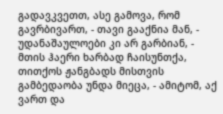გადავკვეთთ, ასე გამოვა, რომ გავრბივართ, - თავი გააქნია მან, - უდანაშაულოები კი არ გარბიან, - მთის ჰაერი ხარბად ჩაისუნთქა, თითქოს ჟანგბადს მისთვის გამბედაობა უნდა მიეცა, - ამიტომ, აქ ვართ და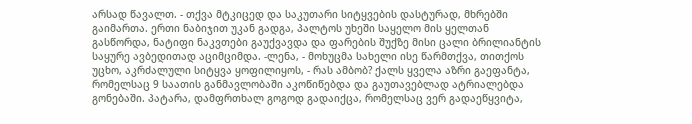არსად წავალთ. - თქვა მტკიცედ და საკუთარი სიტყვების დასტურად, მხრებში გაიმართა. ერთი ნაბიჯით უკან გადგა, პალტოს უხეში საყელო მის ყელთან გასწორდა, ნატიფი ნაკვთები გაუქვავდა და ფარების შუქზე მისი ცალი ბრილიანტის საყურე ავბედითად აციმციმდა. -ლენა, - მოხუცმა სახელი ისე წარმთქვა, თითქოს უცხო, აკრძალული სიტყვა ყოფილიყოს, - რას ამბობ? ქალს ყველა აზრი გაეფანტა, რომელსაც 9 საათის განმავლობაში აკოწიწებდა და გაუთავებლად ატრიალებდა გონებაში. პატარა, დამფრთხალ გოგოდ გადაიქცა, რომელსაც ვერ გადაეწყვიტა,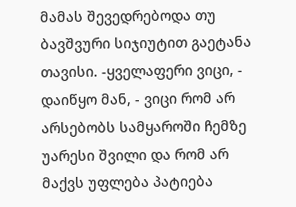მამას შევედრებოდა თუ ბავშვური სიჯიუტით გაეტანა თავისი. -ყველაფერი ვიცი, - დაიწყო მან, - ვიცი რომ არ არსებობს სამყაროში ჩემზე უარესი შვილი და რომ არ მაქვს უფლება პატიება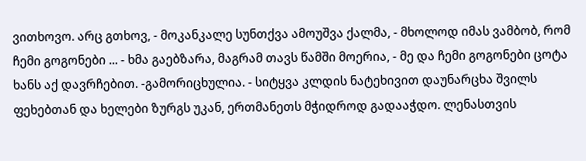ვითხოვო. არც გთხოვ, - მოკანკალე სუნთქვა ამოუშვა ქალმა, - მხოლოდ იმას ვამბობ, რომ ჩემი გოგონები ... - ხმა გაებზარა, მაგრამ თავს წამში მოერია, - მე და ჩემი გოგონები ცოტა ხანს აქ დავრჩებით. -გამორიცხულია. - სიტყვა კლდის ნატეხივით დაუნარცხა შვილს ფეხებთან და ხელები ზურგს უკან, ერთმანეთს მჭიდროდ გადააჭდო. ლენასთვის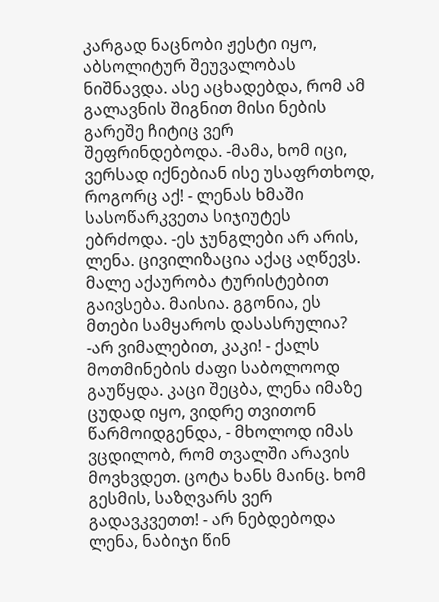კარგად ნაცნობი ჟესტი იყო, აბსოლიტურ შეუვალობას ნიშნავდა. ასე აცხადებდა, რომ ამ გალავნის შიგნით მისი ნების გარეშე ჩიტიც ვერ შეფრინდებოდა. -მამა, ხომ იცი, ვერსად იქნებიან ისე უსაფრთხოდ, როგორც აქ! - ლენას ხმაში სასოწარკვეთა სიჯიუტეს ებრძოდა. -ეს ჯუნგლები არ არის, ლენა. ცივილიზაცია აქაც აღწევს. მალე აქაურობა ტურისტებით გაივსება. მაისია. გგონია, ეს მთები სამყაროს დასასრულია? -არ ვიმალებით, კაკი! - ქალს მოთმინების ძაფი საბოლოოდ გაუწყდა. კაცი შეცბა, ლენა იმაზე ცუდად იყო, ვიდრე თვითონ წარმოიდგენდა, - მხოლოდ იმას ვცდილობ, რომ თვალში არავის მოვხვდეთ. ცოტა ხანს მაინც. ხომ გესმის, საზღვარს ვერ გადავკვეთთ! - არ ნებდებოდა ლენა, ნაბიჯი წინ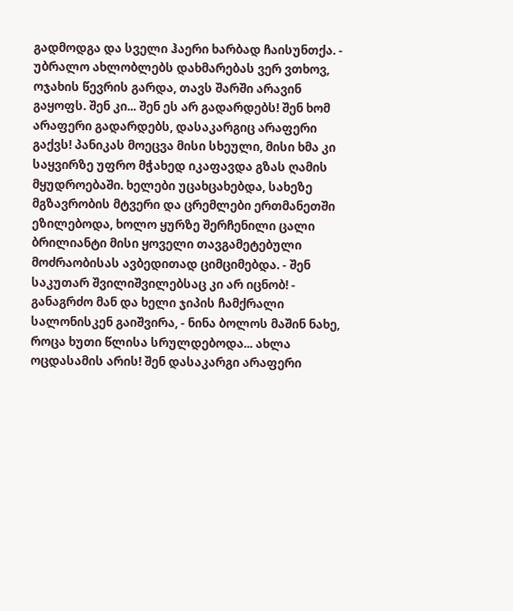გადმოდგა და სველი ჰაერი ხარბად ჩაისუნთქა. - უბრალო ახლობლებს დახმარებას ვერ ვთხოვ, ოჯახის წევრის გარდა, თავს შარში არავინ გაყოფს. შენ კი... შენ ეს არ გადარდებს! შენ ხომ არაფერი გადარდებს, დასაკარგიც არაფერი გაქვს! პანიკას მოეცვა მისი სხეული, მისი ხმა კი საყვირზე უფრო მჭახედ იკაფავდა გზას ღამის მყუდროებაში. ხელები უცახცახებდა, სახეზე მგზავრობის მტვერი და ცრემლები ერთმანეთში ეზილებოდა, ხოლო ყურზე შერჩენილი ცალი ბრილიანტი მისი ყოველი თავგამეტებული მოძრაობისას ავბედითად ციმციმებდა. - შენ საკუთარ შვილიშვილებსაც კი არ იცნობ! - განაგრძო მან და ხელი ჯიპის ჩამქრალი სალონისკენ გაიშვირა, - ნინა ბოლოს მაშინ ნახე, როცა ხუთი წლისა სრულდებოდა... ახლა ოცდასამის არის! შენ დასაკარგი არაფერი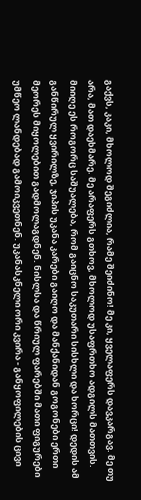გაქვს, კაკი, მხოლოდ შეგიძლია, რამე შეიძინო! მე კი, ყველაფერს დავკარგავ. მე თუ არა, მათ დაეხმარე. მე არაფერს გთხოვ, მხოლოდ უსაფრთხო ადგილს მათთვის. მიიღე ეს როგორც საშუალება, რომ გაიცნო საკუთარი სისხლი და ხორცი! დედის ამ განწირულ ყვირილზე, ჯიპის უკანა კარები გაიღო და მანქანიდან გოგონები ერთი მეორეს მიყოლებით გადმოლაგდნენ. ნისლსა და წრიულ ფარებში მათი ფიგურები უმწეო ლანდებად გამოიკვეთნენ. უკანასკნელი ორი კვირა - განყოფილების ცივი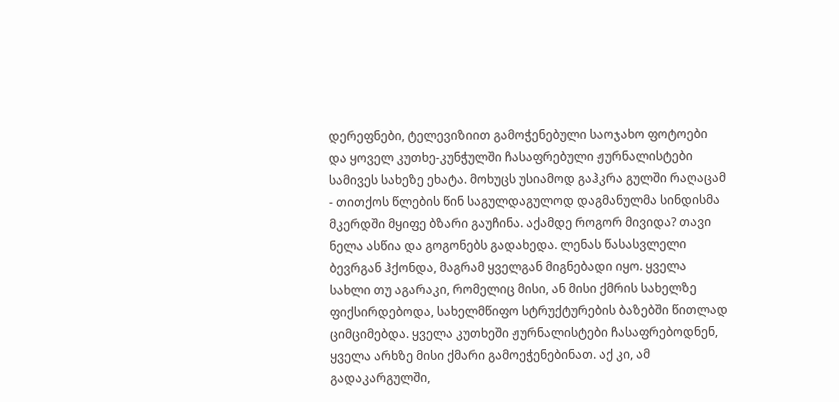დერეფნები, ტელევიზიით გამოჭენებული საოჯახო ფოტოები და ყოველ კუთხე-კუნჭულში ჩასაფრებული ჟურნალისტები სამივეს სახეზე ეხატა. მოხუცს უსიამოდ გაჰკრა გულში რაღაცამ - თითქოს წლების წინ საგულდაგულოდ დაგმანულმა სინდისმა მკერდში მყიფე ბზარი გაუჩინა. აქამდე როგორ მივიდა? თავი ნელა ასწია და გოგონებს გადახედა. ლენას წასასვლელი ბევრგან ჰქონდა, მაგრამ ყველგან მიგნებადი იყო. ყველა სახლი თუ აგარაკი, რომელიც მისი, ან მისი ქმრის სახელზე ფიქსირდებოდა, სახელმწიფო სტრუქტურების ბაზებში წითლად ციმციმებდა. ყველა კუთხეში ჟურნალისტები ჩასაფრებოდნენ, ყველა არხზე მისი ქმარი გამოეჭენებინათ. აქ კი, ამ გადაკარგულში,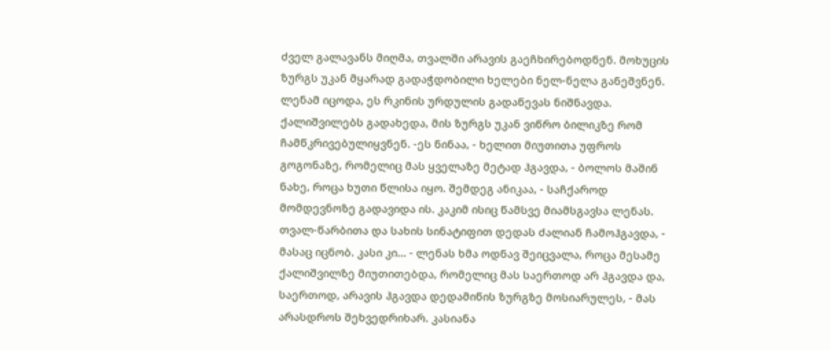ძველ გალავანს მიღმა, თვალში არავის გაეჩხირებოდნენ. მოხუცის ზურგს უკან მყარად გადაჭდობილი ხელები ნელ-ნელა განეშვნენ. ლენამ იცოდა, ეს რკინის ურდულის გადაწევას ნიშნავდა. ქალიშვილებს გადახედა, მის ზურგს უკან ვიწრო ბილიკზე რომ ჩამწკრივებულიყვნენ. -ეს ნინაა, - ხელით მიუთითა უფროს გოგონაზე, რომელიც მას ყველაზე მეტად ჰგავდა, - ბოლოს მაშინ ნახე, როცა ხუთი წლისა იყო. შემდეგ ანიკაა, - საჩქაროდ მომდევნოზე გადავიდა ის. კაკიმ ისიც წამსვე მიამსგავსა ლენას. თვალ-წარბითა და სახის სინატიფით დედას ძალიან ჩამოჰგავდა, - მასაც იცნობ. კასი კი... - ლენას ხმა ოდნავ შეიცვალა, როცა მესამე ქალიშვილზე მიუთითებდა, რომელიც მას საერთოდ არ ჰგავდა და, საერთოდ, არავის ჰგავდა დედამიწის ზურგზე მოსიარულეს, - მას არასდროს შეხვედრიხარ. კასიანა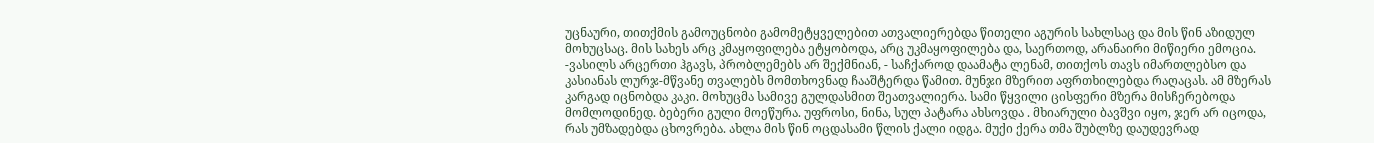უცნაური, თითქმის გამოუცნობი გამომეტყველებით ათვალიერებდა წითელი აგურის სახლსაც და მის წინ აზიდულ მოხუცსაც. მის სახეს არც კმაყოფილება ეტყობოდა, არც უკმაყოფილება და, საერთოდ, არანაირი მიწიერი ემოცია. -ვასილს არცერთი ჰგავს, პრობლემებს არ შექმნიან, - საჩქაროდ დაამატა ლენამ, თითქოს თავს იმართლებსო და კასიანას ლურჯ-მწვანე თვალებს მომთხოვნად ჩააშტერდა წამით. მუნჯი მზერით აფრთხილებდა რაღაცას. ამ მზერას კარგად იცნობდა კაკი. მოხუცმა სამივე გულდასმით შეათვალიერა. სამი წყვილი ცისფერი მზერა მისჩერებოდა მომლოდინედ. ბებერი გული მოეწურა. უფროსი, ნინა, სულ პატარა ახსოვდა . მხიარული ბავშვი იყო, ჯერ არ იცოდა, რას უმზადებდა ცხოვრება. ახლა მის წინ ოცდასამი წლის ქალი იდგა. მუქი ქერა თმა შუბლზე დაუდევრად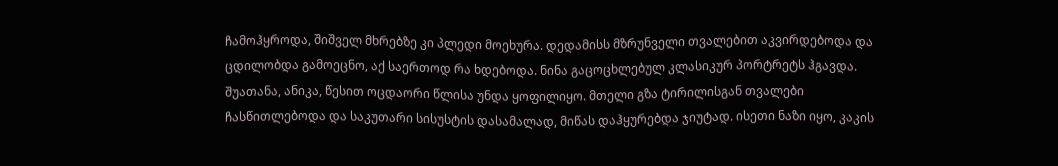ჩამოჰყროდა, შიშველ მხრებზე კი პლედი მოეხურა. დედამისს მზრუნველი თვალებით აკვირდებოდა და ცდილობდა გამოეცნო, აქ საერთოდ რა ხდებოდა. ნინა გაცოცხლებულ კლასიკურ პორტრეტს ჰგავდა. შუათანა, ანიკა, წესით ოცდაორი წლისა უნდა ყოფილიყო. მთელი გზა ტირილისგან თვალები ჩასწითლებოდა და საკუთარი სისუსტის დასამალად, მიწას დაჰყურებდა ჯიუტად. ისეთი ნაზი იყო, კაკის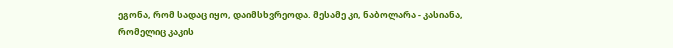ეგონა, რომ სადაც იყო, დაიმსხვრეოდა. მესამე კი, ნაბოლარა - კასიანა, რომელიც კაკის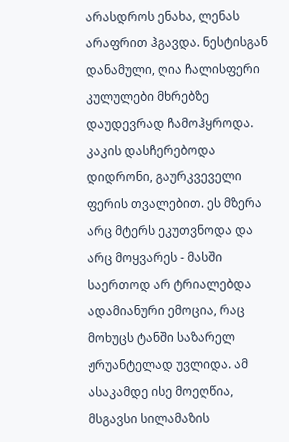არასდროს ენახა, ლენას არაფრით ჰგავდა. ნესტისგან დანამული, ღია ჩალისფერი კულულები მხრებზე დაუდევრად ჩამოჰყროდა. კაკის დასჩერებოდა დიდრონი, გაურკვეველი ფერის თვალებით. ეს მზერა არც მტერს ეკუთვნოდა და არც მოყვარეს - მასში საერთოდ არ ტრიალებდა ადამიანური ემოცია, რაც მოხუცს ტანში საზარელ ჟრუანტელად უვლიდა. ამ ასაკამდე ისე მოეღწია, მსგავსი სილამაზის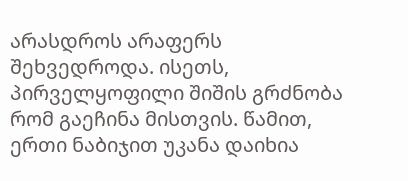არასდროს არაფერს შეხვედროდა. ისეთს, პირველყოფილი შიშის გრძნობა რომ გაეჩინა მისთვის. წამით, ერთი ნაბიჯით უკანა დაიხია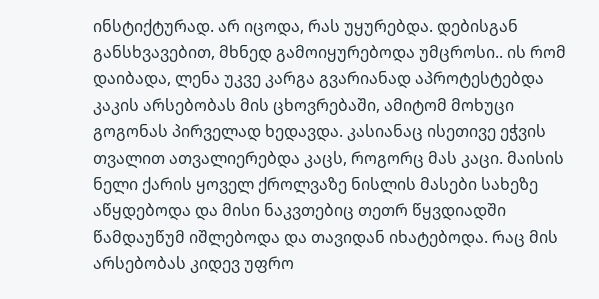ინსტიქტურად. არ იცოდა, რას უყურებდა. დებისგან განსხვავებით, მხნედ გამოიყურებოდა უმცროსი.. ის რომ დაიბადა, ლენა უკვე კარგა გვარიანად აპროტესტებდა კაკის არსებობას მის ცხოვრებაში, ამიტომ მოხუცი გოგონას პირველად ხედავდა. კასიანაც ისეთივე ეჭვის თვალით ათვალიერებდა კაცს, როგორც მას კაცი. მაისის ნელი ქარის ყოველ ქროლვაზე ნისლის მასები სახეზე აწყდებოდა და მისი ნაკვთებიც თეთრ წყვდიადში წამდაუწუმ იშლებოდა და თავიდან იხატებოდა. რაც მის არსებობას კიდევ უფრო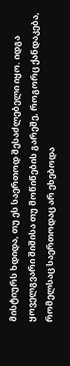მისტიურს ხდიდა, თუ ეს საერთოდ შესაძლებელი იყო. იდგა ყოველგვარი შიშისა თუ მოწიწების გარეშე, როგორც ქანდაკება, რომელსაც საერთოდაც არ ეხებოდა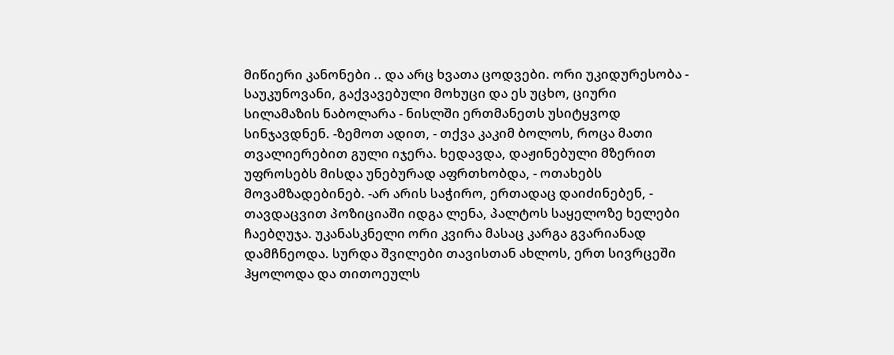მიწიერი კანონები .. და არც ხვათა ცოდვები. ორი უკიდურესობა - საუკუნოვანი, გაქვავებული მოხუცი და ეს უცხო, ციური სილამაზის ნაბოლარა - ნისლში ერთმანეთს უსიტყვოდ სინჯავდნენ. -ზემოთ ადით, - თქვა კაკიმ ბოლოს, როცა მათი თვალიერებით გული იჯერა. ხედავდა, დაჟინებული მზერით უფროსებს მისდა უნებურად აფრთხობდა, - ოთახებს მოვამზადებინებ. -არ არის საჭირო, ერთადაც დაიძინებენ, - თავდაცვით პოზიციაში იდგა ლენა, პალტოს საყელოზე ხელები ჩაებღუჯა. უკანასკნელი ორი კვირა მასაც კარგა გვარიანად დამჩნეოდა. სურდა შვილები თავისთან ახლოს, ერთ სივრცეში ჰყოლოდა და თითოეულს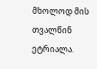მხოლოდ მის თვალწინ ეტრიალა.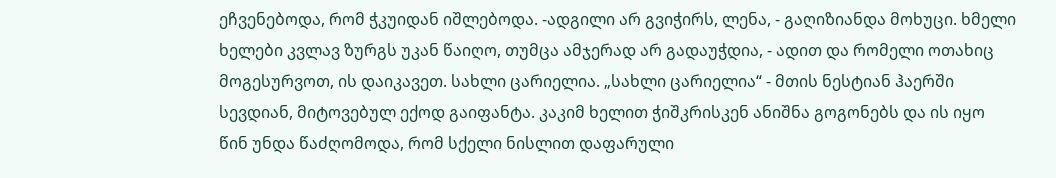ეჩვენებოდა, რომ ჭკუიდან იშლებოდა. -ადგილი არ გვიჭირს, ლენა, - გაღიზიანდა მოხუცი. ხმელი ხელები კვლავ ზურგს უკან წაიღო, თუმცა ამჯერად არ გადაუჭდია, - ადით და რომელი ოთახიც მოგესურვოთ, ის დაიკავეთ. სახლი ცარიელია. „სახლი ცარიელია“ - მთის ნესტიან ჰაერში სევდიან, მიტოვებულ ექოდ გაიფანტა. კაკიმ ხელით ჭიშკრისკენ ანიშნა გოგონებს და ის იყო წინ უნდა წაძღომოდა, რომ სქელი ნისლით დაფარული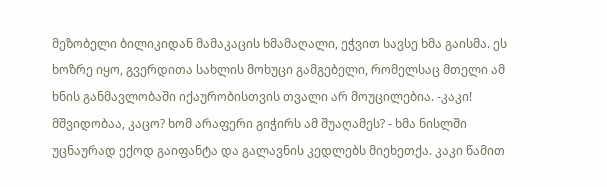მეზობელი ბილიკიდან მამაკაცის ხმამაღალი, ეჭვით სავსე ხმა გაისმა. ეს ხოზრე იყო, გვერდითა სახლის მოხუცი გამგებელი, რომელსაც მთელი ამ ხნის განმავლობაში იქაურობისთვის თვალი არ მოუცილებია. -კაკი! მშვიდობაა, კაცო? ხომ არაფერი გიჭირს ამ შუაღამეს? - ხმა ნისლში უცნაურად ექოდ გაიფანტა და გალავნის კედლებს მიეხეთქა. კაკი წამით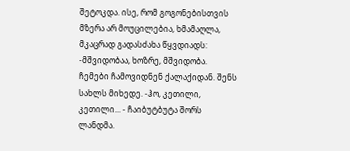შეტოკდა. ისე, რომ გოგონებისთვის მზერა არ მოუცილებია, ხმამაღლა, მკაცრად გადასძახა წყვდიადს: -მშვიდობაა, ხოზრე, მშვიდობა. ჩემები ჩამოვიდნენ ქალაქიდან. შენს სახლს მიხედე. -ჰო, კეთილი, კეთილი... - ჩაიბუტბუტა შორს ლანდმა.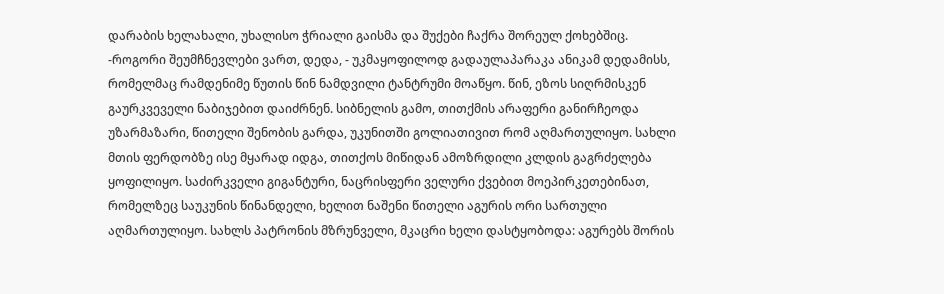დარაბის ხელახალი, უხალისო ჭრიალი გაისმა და შუქები ჩაქრა შორეულ ქოხებშიც. -როგორი შეუმჩნევლები ვართ, დედა, - უკმაყოფილოდ გადაულაპარაკა ანიკამ დედამისს, რომელმაც რამდენიმე წუთის წინ ნამდვილი ტანტრუმი მოაწყო. წინ, ეზოს სიღრმისკენ გაურკვეველი ნაბიჯებით დაიძრნენ. სიბნელის გამო, თითქმის არაფერი განირჩეოდა უზარმაზარი, წითელი შენობის გარდა, უკუნითში გოლიათივით რომ აღმართულიყო. სახლი მთის ფერდობზე ისე მყარად იდგა, თითქოს მიწიდან ამოზრდილი კლდის გაგრძელება ყოფილიყო. საძირკველი გიგანტური, ნაცრისფერი ველური ქვებით მოეპირკეთებინათ, რომელზეც საუკუნის წინანდელი, ხელით ნაშენი წითელი აგურის ორი სართული აღმართულიყო. სახლს პატრონის მზრუნველი, მკაცრი ხელი დასტყობოდა: აგურებს შორის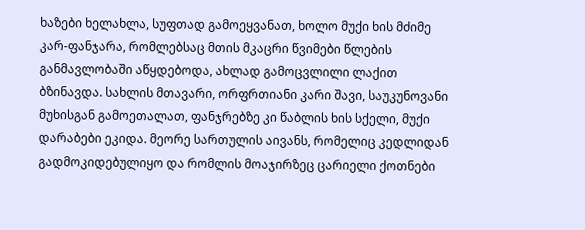ხაზები ხელახლა, სუფთად გამოეყვანათ, ხოლო მუქი ხის მძიმე კარ-ფანჯარა, რომლებსაც მთის მკაცრი წვიმები წლების განმავლობაში აწყდებოდა, ახლად გამოცვლილი ლაქით ბზინავდა. სახლის მთავარი, ორფრთიანი კარი შავი, საუკუნოვანი მუხისგან გამოეთალათ, ფანჯრებზე კი წაბლის ხის სქელი, მუქი დარაბები ეკიდა. მეორე სართულის აივანს, რომელიც კედლიდან გადმოკიდებულიყო და რომლის მოაჯირზეც ცარიელი ქოთნები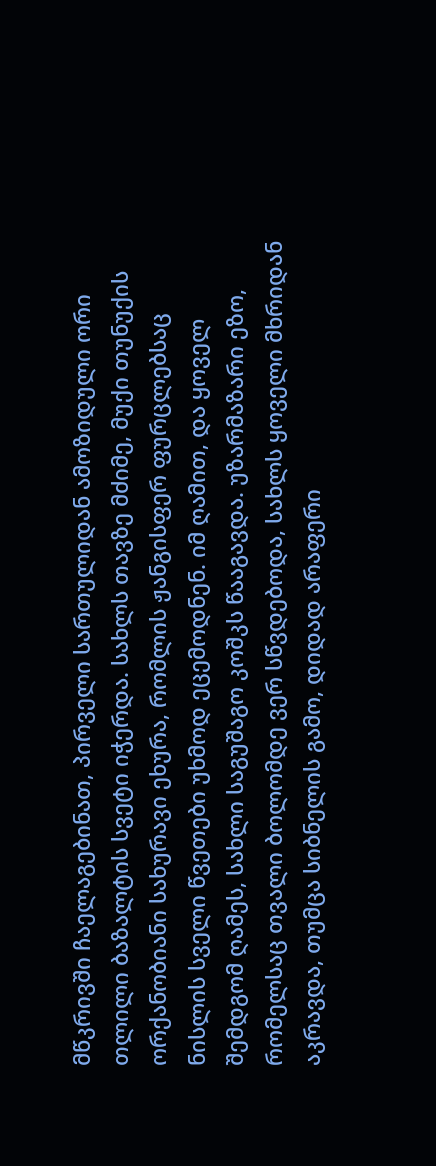მწკრივში ჩაელაგებინათ, პირველი სართულიდან ამოზიდული ორი თლილი ბაზალტის სვეტი იჭერდა. სახლს თავზე მძიმე, მუქი თუნუქის ორქანობიანი სახურავი ეხურა, რომლის ჟანგისფერ ფურცლებსაც ნისლის სველი წვეთები უხმოდ ეცემოდნენ. იმ ღამით, და ყოველ შემდგომ ღამეს, სახლი საგუშაგო კოშკს წააგავდა. უზარმაზარი ეზო, რომელსაც თვალი ბოლომდე ვერ სწვდებოდა, სახლს ყოველი მხრიდან აკრავდა, თუმცა სიბნელის გამო, დიდად არაფერი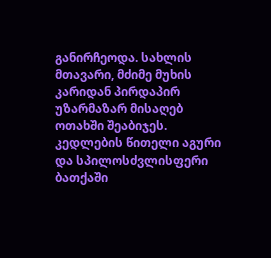განირჩეოდა. სახლის მთავარი, მძიმე მუხის კარიდან პირდაპირ უზარმაზარ მისაღებ ოთახში შეაბიჯეს. კედლების წითელი აგური და სპილოსძვლისფერი ბათქაში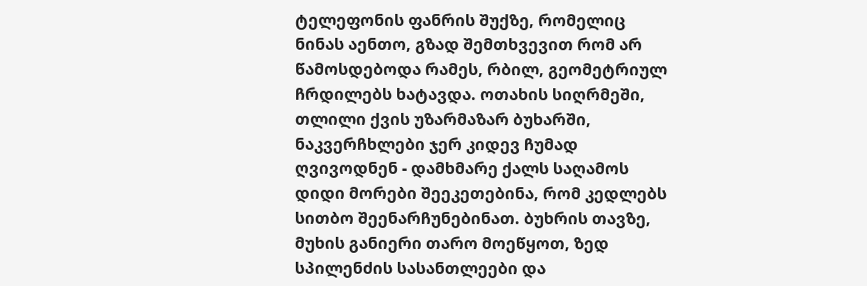ტელეფონის ფანრის შუქზე, რომელიც ნინას აენთო, გზად შემთხვევით რომ არ წამოსდებოდა რამეს, რბილ, გეომეტრიულ ჩრდილებს ხატავდა. ოთახის სიღრმეში, თლილი ქვის უზარმაზარ ბუხარში, ნაკვერჩხლები ჯერ კიდევ ჩუმად ღვივოდნენ - დამხმარე ქალს საღამოს დიდი მორები შეეკეთებინა, რომ კედლებს სითბო შეენარჩუნებინათ. ბუხრის თავზე, მუხის განიერი თარო მოეწყოთ, ზედ სპილენძის სასანთლეები და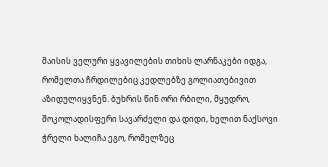მაისის ველური ყვავილების თიხის ლარნაკები იდგა, რომელთა ჩრდილებიც კედლებზე გოლიათებივით აზიდულიყვნენ. ბუხრის წინ ორი რბილი, მყუდრო, შოკოლადისფერი სავარძელი და დიდი, ხელით ნაქსოვი ჭრელი ხალიჩა ეგო, რომელზეც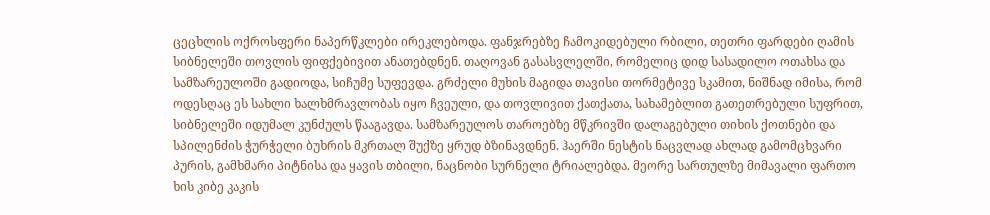ცეცხლის ოქროსფერი ნაპერწკლები ირეკლებოდა. ფანჯრებზე ჩამოკიდებული რბილი, თეთრი ფარდები ღამის სიბნელეში თოვლის ფიფქებივით ანათებდნენ. თაღოვან გასასვლელში, რომელიც დიდ სასადილო ოთახსა და სამზარეულოში გადიოდა, სიჩუმე სუფევდა. გრძელი მუხის მაგიდა თავისი თორმეტივე სკამით, ნიშნად იმისა, რომ ოდესღაც ეს სახლი ხალხმრავლობას იყო ჩვეული, და თოვლივით ქათქათა, სახამებლით გათეთრებული სუფრით, სიბნელეში იდუმალ კუნძულს წააგავდა. სამზარეულოს თაროებზე მწკრივში დალაგებული თიხის ქოთნები და სპილენძის ჭურჭელი ბუხრის მკრთალ შუქზე ყრუდ ბზინავდნენ. ჰაერში ნესტის ნაცვლად ახლად გამომცხვარი პურის, გამხმარი პიტნისა და ყავის თბილი, ნაცნობი სურნელი ტრიალებდა. მეორე სართულზე მიმავალი ფართო ხის კიბე კაკის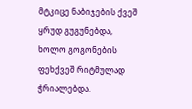მტკიცე ნაბიჯების ქვეშ ყრუდ გუგუნებდა, ხოლო გოგონების ფეხქვეშ რიტმულად ჭრიალებდა.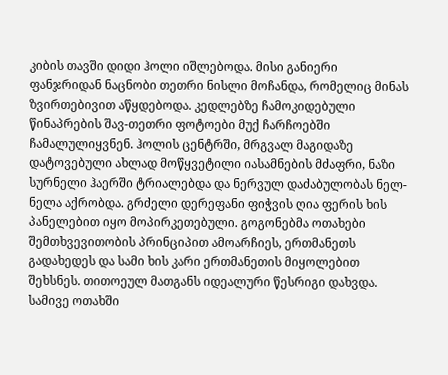კიბის თავში დიდი ჰოლი იშლებოდა. მისი განიერი ფანჯრიდან ნაცნობი თეთრი ნისლი მოჩანდა, რომელიც მინას ზვირთებივით აწყდებოდა. კედლებზე ჩამოკიდებული წინაპრების შავ-თეთრი ფოტოები მუქ ჩარჩოებში ჩამალულიყვნენ. ჰოლის ცენტრში, მრგვალ მაგიდაზე დატოვებული ახლად მოწყვეტილი იასამნების მძაფრი, ნაზი სურნელი ჰაერში ტრიალებდა და ნერვულ დაძაბულობას ნელ-ნელა აქრობდა. გრძელი დერეფანი ფიჭვის ღია ფერის ხის პანელებით იყო მოპირკეთებული. გოგონებმა ოთახები შემთხვევითობის პრინციპით ამოარჩიეს, ერთმანეთს გადახედეს და სამი ხის კარი ერთმანეთის მიყოლებით შეხსნეს. თითოეულ მათგანს იდეალური წესრიგი დახვდა. სამივე ოთახში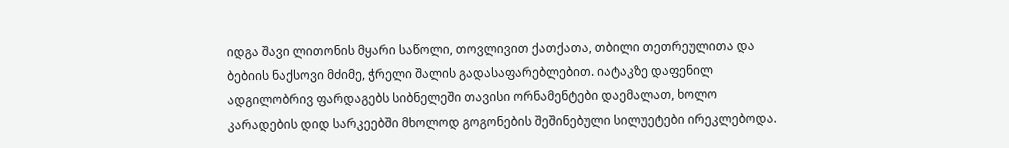იდგა შავი ლითონის მყარი საწოლი, თოვლივით ქათქათა, თბილი თეთრეულითა და ბებიის ნაქსოვი მძიმე, ჭრელი შალის გადასაფარებლებით. იატაკზე დაფენილ ადგილობრივ ფარდაგებს სიბნელეში თავისი ორნამენტები დაემალათ, ხოლო კარადების დიდ სარკეებში მხოლოდ გოგონების შეშინებული სილუეტები ირეკლებოდა.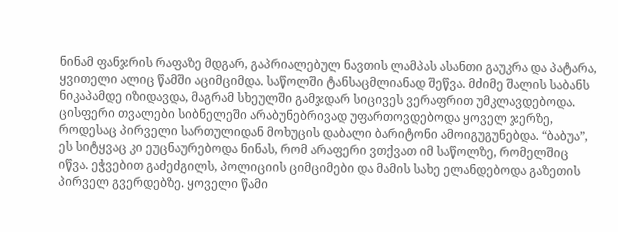ნინამ ფანჯრის რაფაზე მდგარ, გაპრიალებულ ნავთის ლამპას ასანთი გაუკრა და პატარა, ყვითელი ალიც წამში აციმციმდა. საწოლში ტანსაცმლიანად შეწვა. მძიმე შალის საბანს ნიკაპამდე იზიდავდა, მაგრამ სხეულში გამჯდარ სიცივეს ვერაფრით უმკლავდებოდა. ცისფერი თვალები სიბნელეში არაბუნებრივად უფართოვდებოდა ყოველ ჯერზე, როდესაც პირველი სართულიდან მოხუცის დაბალი ბარიტონი ამოიგუგუნებდა. “ბაბუა”, ეს სიტყვაც კი ეუცნაურებოდა ნინას, რომ არაფერი ვთქვათ იმ საწოლზე, რომელშიც იწვა. ეჭვებით გაძეძგილს, პოლიციის ციმციმები და მამის სახე ელანდებოდა გაზეთის პირველ გვერდებზე. ყოველი წამი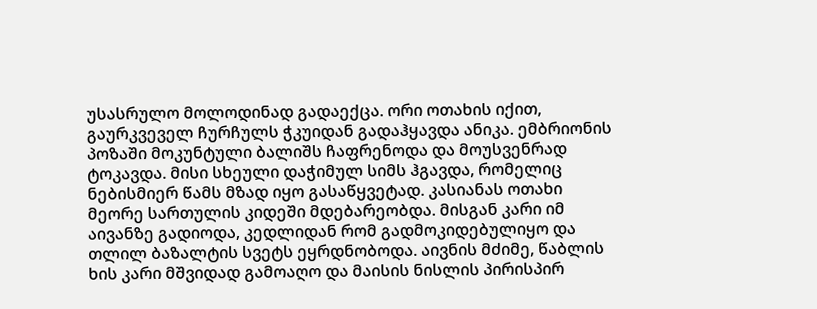უსასრულო მოლოდინად გადაექცა. ორი ოთახის იქით, გაურკვეველ ჩურჩულს ჭკუიდან გადაჰყავდა ანიკა. ემბრიონის პოზაში მოკუნტული ბალიშს ჩაფრენოდა და მოუსვენრად ტოკავდა. მისი სხეული დაჭიმულ სიმს ჰგავდა, რომელიც ნებისმიერ წამს მზად იყო გასაწყვეტად. კასიანას ოთახი მეორე სართულის კიდეში მდებარეობდა. მისგან კარი იმ აივანზე გადიოდა, კედლიდან რომ გადმოკიდებულიყო და თლილ ბაზალტის სვეტს ეყრდნობოდა. აივნის მძიმე, წაბლის ხის კარი მშვიდად გამოაღო და მაისის ნისლის პირისპირ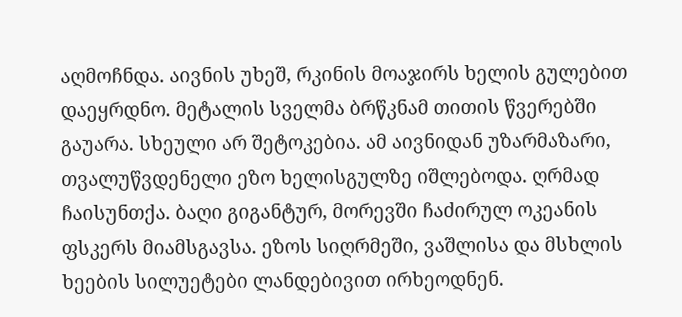აღმოჩნდა. აივნის უხეშ, რკინის მოაჯირს ხელის გულებით დაეყრდნო. მეტალის სველმა ბრწკნამ თითის წვერებში გაუარა. სხეული არ შეტოკებია. ამ აივნიდან უზარმაზარი, თვალუწვდენელი ეზო ხელისგულზე იშლებოდა. ღრმად ჩაისუნთქა. ბაღი გიგანტურ, მორევში ჩაძირულ ოკეანის ფსკერს მიამსგავსა. ეზოს სიღრმეში, ვაშლისა და მსხლის ხეების სილუეტები ლანდებივით ირხეოდნენ.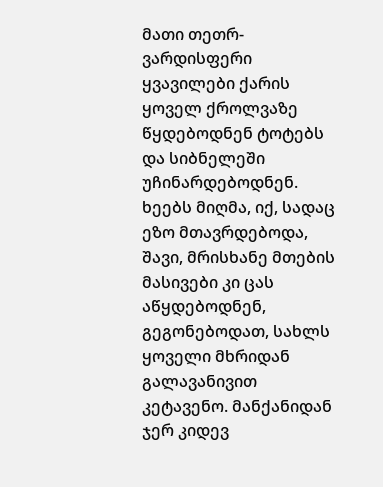მათი თეთრ-ვარდისფერი ყვავილები ქარის ყოველ ქროლვაზე წყდებოდნენ ტოტებს და სიბნელეში უჩინარდებოდნენ. ხეებს მიღმა, იქ, სადაც ეზო მთავრდებოდა, შავი, მრისხანე მთების მასივები კი ცას აწყდებოდნენ, გეგონებოდათ, სახლს ყოველი მხრიდან გალავანივით კეტავენო. მანქანიდან ჯერ კიდევ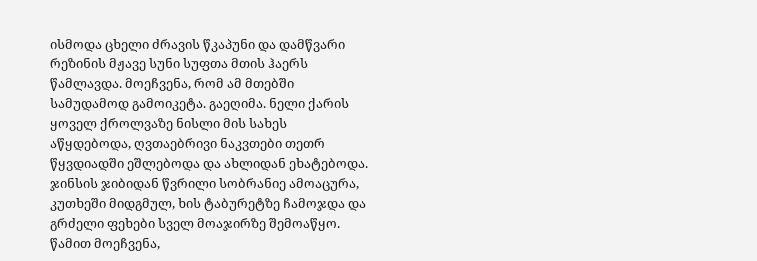ისმოდა ცხელი ძრავის წკაპუნი და დამწვარი რეზინის მჟავე სუნი სუფთა მთის ჰაერს წამლავდა. მოეჩვენა, რომ ამ მთებში სამუდამოდ გამოიკეტა. გაეღიმა. ნელი ქარის ყოველ ქროლვაზე ნისლი მის სახეს აწყდებოდა, ღვთაებრივი ნაკვთები თეთრ წყვდიადში ეშლებოდა და ახლიდან ეხატებოდა. ჯინსის ჯიბიდან წვრილი სობრანიე ამოაცურა, კუთხეში მიდგმულ, ხის ტაბურეტზე ჩამოჯდა და გრძელი ფეხები სველ მოაჯირზე შემოაწყო. წამით მოეჩვენა,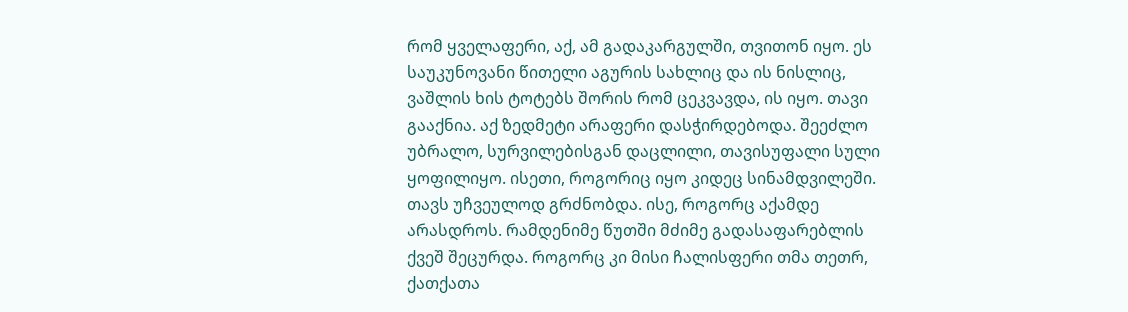რომ ყველაფერი, აქ, ამ გადაკარგულში, თვითონ იყო. ეს საუკუნოვანი წითელი აგურის სახლიც და ის ნისლიც, ვაშლის ხის ტოტებს შორის რომ ცეკვავდა, ის იყო. თავი გააქნია. აქ ზედმეტი არაფერი დასჭირდებოდა. შეეძლო უბრალო, სურვილებისგან დაცლილი, თავისუფალი სული ყოფილიყო. ისეთი, როგორიც იყო კიდეც სინამდვილეში. თავს უჩვეულოდ გრძნობდა. ისე, როგორც აქამდე არასდროს. რამდენიმე წუთში მძიმე გადასაფარებლის ქვეშ შეცურდა. როგორც კი მისი ჩალისფერი თმა თეთრ, ქათქათა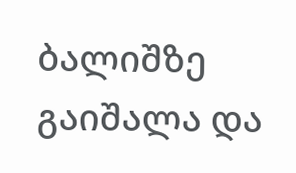ბალიშზე გაიშალა და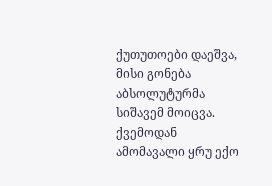ქუთუთოები დაეშვა, მისი გონება აბსოლუტურმა სიშავემ მოიცვა. ქვემოდან ამომავალი ყრუ ექო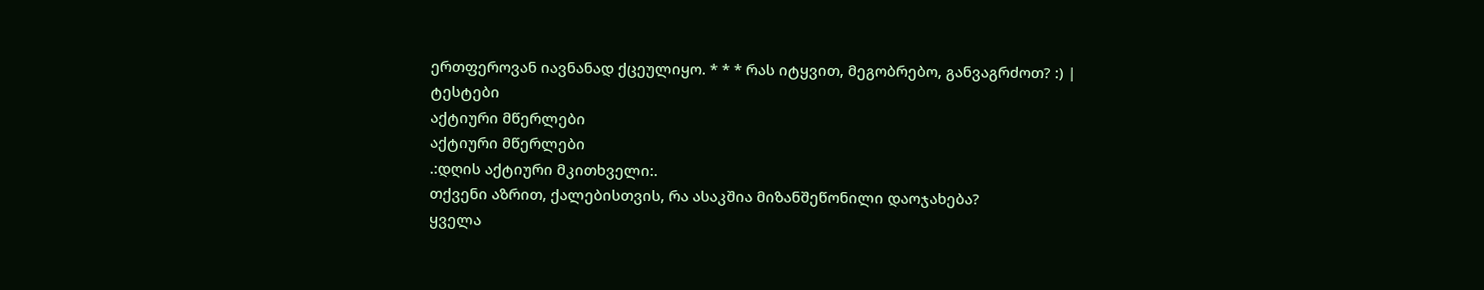ერთფეროვან იავნანად ქცეულიყო. * * * რას იტყვით, მეგობრებო, განვაგრძოთ? :) |
ტესტები
აქტიური მწერლები
აქტიური მწერლები
.:დღის აქტიური მკითხველი:.
თქვენი აზრით, ქალებისთვის, რა ასაკშია მიზანშეწონილი დაოჯახება?
ყველა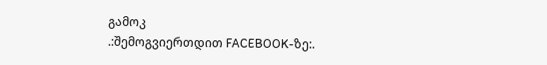გამოკ
.:შემოგვიერთდით FACEBOOK-ზე:.